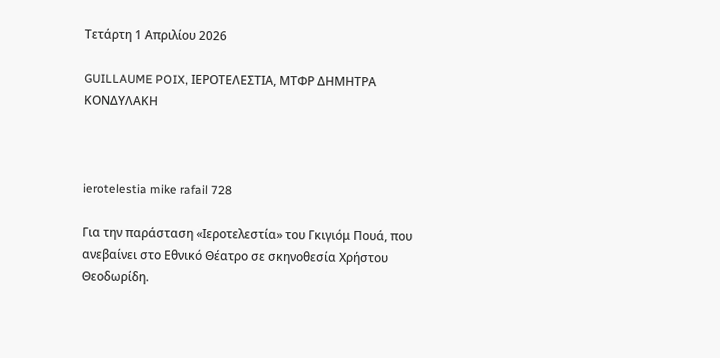Τετάρτη 1 Απριλίου 2026

GUILLAUME POIX, ΙΕΡΟΤΕΛΕΣΤΙΑ, ΜΤΦΡ ΔΗΜΗΤΡΑ ΚΟΝΔΥΛΑΚΗ



ierotelestia mike rafail 728

Για την παράσταση «Ιεροτελεστία» του Γκιγιόμ Πουά, που ανεβαίνει στο Εθνικό Θέατρο σε σκηνοθεσία Χρήστου Θεοδωρίδη.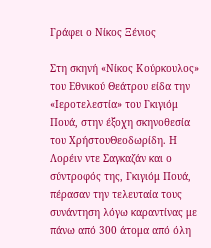Γράφει ο Νίκος Ξένιος

Στη σκηνή «Νίκος Κούρκουλος» του Εθνικού Θεάτρου είδα την «Ιεροτελεστία» του Γκιγιόμ Πουά, στην έξοχη σκηνοθεσία του ΧρήστουΘεοδωρίδη. Η Λορέιν ντε Σαγκαζάν και ο σύντροφός της, Γκιγιόμ Πουά, πέρασαν την τελευταία τους συνάντηση λόγω καραντίνας με πάνω από 300 άτομα από όλη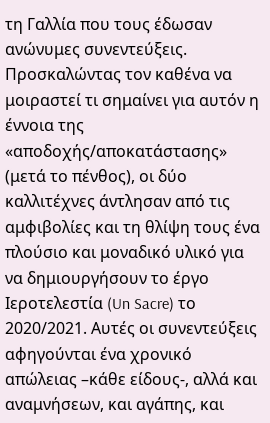τη Γαλλία που τους έδωσαν ανώνυμες συνεντεύξεις. Προσκαλώντας τον καθένα να μοιραστεί τι σημαίνει για αυτόν η έννοια της «αποδοχής/αποκατάστασης» (μετά το πένθος), οι δύο καλλιτέχνες άντλησαν από τις αμφιβολίες και τη θλίψη τους ένα πλούσιο και μοναδικό υλικό για να δημιουργήσουν το έργο Ιεροτελεστία (Un Sacre) το 2020/2021. Αυτές οι συνεντεύξεις αφηγούνται ένα χρονικό απώλειας –κάθε είδους-, αλλά και αναμνήσεων, και αγάπης, και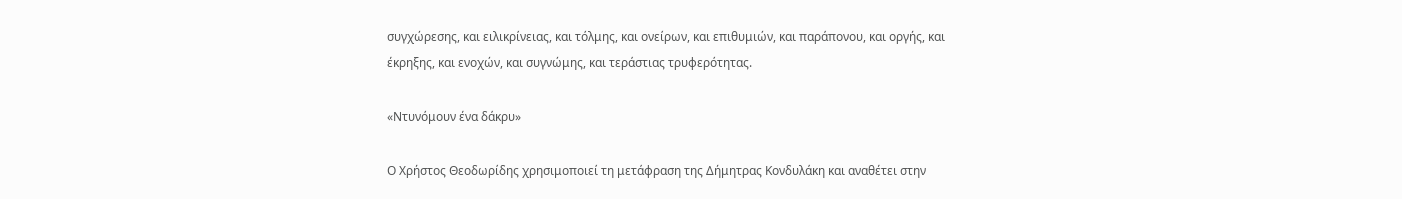συγχώρεσης, και ειλικρίνειας, και τόλμης, και ονείρων, και επιθυμιών, και παράπονου, και οργής, και έκρηξης, και ενοχών, και συγνώμης, και τεράστιας τρυφερότητας.

«Ντυνόμουν ένα δάκρυ»

Ο Χρήστος Θεοδωρίδης χρησιμοποιεί τη μετάφραση της Δήμητρας Κονδυλάκη και αναθέτει στην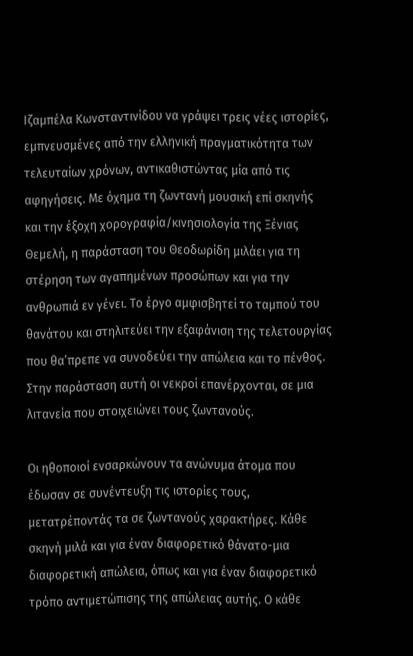Ιζαμπέλα Κωνσταντινίδου να γράψει τρεις νέες ιστορίες, εμπνευσμένες από την ελληνική πραγματικότητα των τελευταίων χρόνων, αντικαθιστώντας μία από τις αφηγήσεις. Με όχημα τη ζωντανή μουσική επί σκηνής και την έξοχη χορογραφία/κινησιολογία της Ξένιας Θεμελή, η παράσταση του Θεοδωρίδη μιλάει για τη στέρηση των αγαπημένων προσώπων και για την ανθρωπιά εν γένει. Το έργο αμφισβητεί το ταμπού του θανάτου και στηλιτεύει την εξαφάνιση της τελετουργίας που θα’πρεπε να συνοδεύει την απώλεια και το πένθος. Στην παράσταση αυτή οι νεκροί επανέρχονται, σε μια λιτανεία που στοιχειώνει τους ζωντανούς.

Οι ηθοποιοί ενσαρκώνουν τα ανώνυμα άτομα που έδωσαν σε συνέντευξη τις ιστορίες τους, μετατρέποντάς τα σε ζωντανούς χαρακτήρες. Κάθε σκηνή μιλά και για έναν διαφορετικό θάνατο-μια διαφορετική απώλεια, όπως και για έναν διαφορετικό τρόπο αντιμετώπισης της απώλειας αυτής. Ο κάθε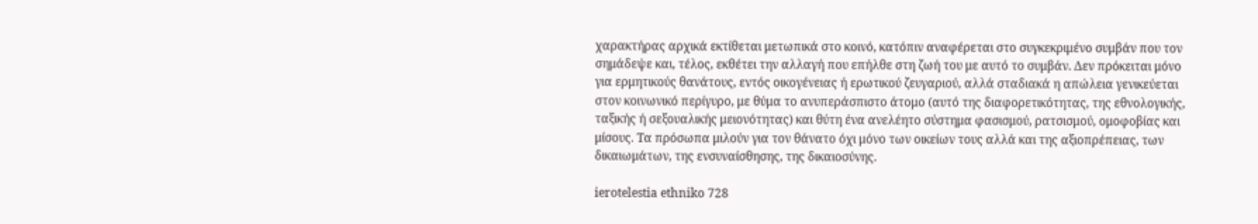χαρακτήρας αρχικά εκτίθεται μετωπικά στο κοινό, κατόπιν αναφέρεται στο συγκεκριμένο συμβάν που τον σημάδεψε και, τέλος, εκθέτει την αλλαγή που επήλθε στη ζωή του με αυτό το συμβάν. Δεν πρόκειται μόνο για ερμητικούς θανάτους, εντός οικογένειας ή ερωτικού ζευγαριού, αλλά σταδιακά η απώλεια γενικεύεται στον κοινωνικό περίγυρο, με θύμα το ανυπεράσπιστο άτομο (αυτό της διαφορετικότητας, της εθνολογικής, ταξικής ή σεξουαλικής μειονότητας) και θύτη ένα ανελέητο σύστημα φασισμού, ρατσισμού, ομοφοβίας και μίσους. Τα πρόσωπα μιλούν για τον θάνατο όχι μόνο των οικείων τους αλλά και της αξιοπρέπειας, των δικαιωμάτων, της ενσυναίσθησης, της δικαιοσύνης.

ierotelestia ethniko 728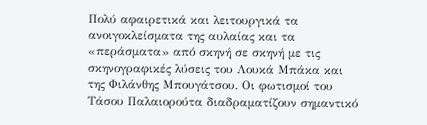Πολύ αφαιρετικά και λειτουργικά τα ανοιγοκλείσματα της αυλαίας και τα «περάσματα» από σκηνή σε σκηνή με τις σκηνογραφικές λύσεις του Λουκά Μπάκα και της Φιλάνθης Μπουγάτσου. Οι φωτισμοί του Τάσου Παλαιορούτα διαδραματίζουν σημαντικό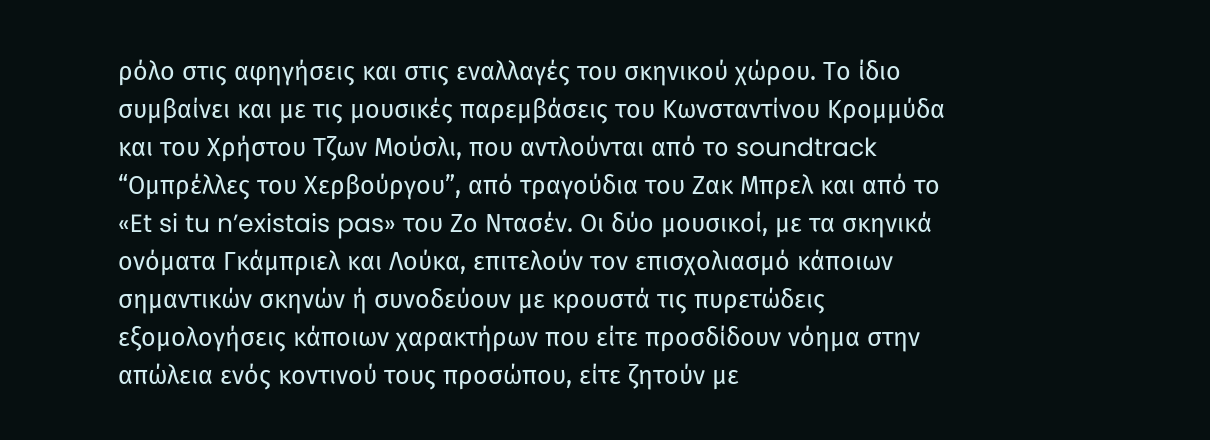ρόλο στις αφηγήσεις και στις εναλλαγές του σκηνικού χώρου. Το ίδιο συμβαίνει και με τις μουσικές παρεμβάσεις του Κωνσταντίνου Κρομμύδα και του Χρήστου Τζων Μούσλι, που αντλούνται από το soundtrack “Ομπρέλλες του Χερβούργου”, από τραγούδια του Ζακ Μπρελ και από το «Et si tu n’existais pas» του Ζο Ντασέν. Οι δύο μουσικοί, με τα σκηνικά ονόματα Γκάμπριελ και Λούκα, επιτελούν τον επισχολιασμό κάποιων σημαντικών σκηνών ή συνοδεύουν με κρουστά τις πυρετώδεις εξομολογήσεις κάποιων χαρακτήρων που είτε προσδίδουν νόημα στην απώλεια ενός κοντινού τους προσώπου, είτε ζητούν με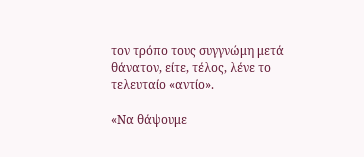τον τρόπο τους συγγνώμη μετά θάνατον, είτε, τέλος, λένε το τελευταίο «αντίο».

«Να θάψουμε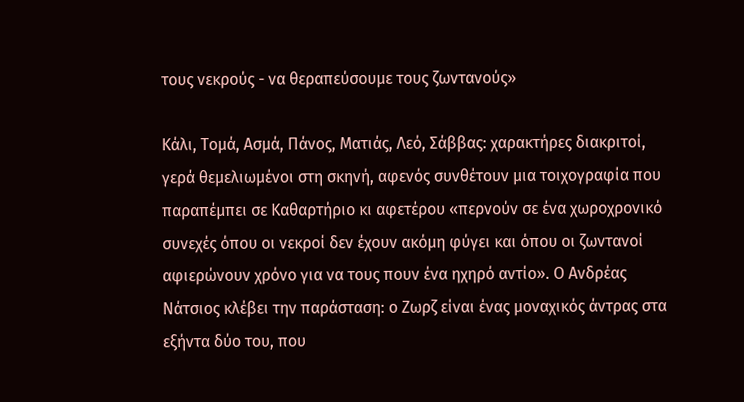τους νεκρούς - να θεραπεύσουμε τους ζωντανούς»

Κάλι, Τομά, Ασμά, Πάνος, Ματιάς, Λεό, Σάββας: χαρακτήρες διακριτοί, γερά θεμελιωμένοι στη σκηνή, αφενός συνθέτουν μια τοιχογραφία που παραπέμπει σε Καθαρτήριο κι αφετέρου «περνούν σε ένα χωροχρονικό συνεχές όπου οι νεκροί δεν έχουν ακόμη φύγει και όπου οι ζωντανοί αφιερώνουν χρόνο για να τους πουν ένα ηχηρό αντίο». Ο Ανδρέας Νάτσιος κλέβει την παράσταση: ο Ζωρζ είναι ένας μοναχικός άντρας στα εξήντα δύο του, που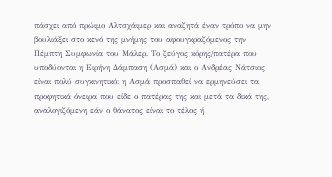πάσχει από πρώιμο Αλτσχάιμερ και αναζητά έναν τρόπο να μην βουλιάξει στο κενό της μνήμης του αφουγκραζόμενος την Πέμπτη Συμφωνία του Μάλερ. Το ζεύγος κόρης/πατέρα που υποδύονται η Ειρήνη Δάμπαση (Ασμά) και ο Ανδρέας Νάτσιος είναι πολύ συγκινητικό: η Ασμά προσπαθεί να ερμηνεύσει τα προφητικά όνειρα που είδε ο πατέρας της και μετά τα δικά της, αναλογιζόμενη εάν ο θάνατος είναι το τέλος ή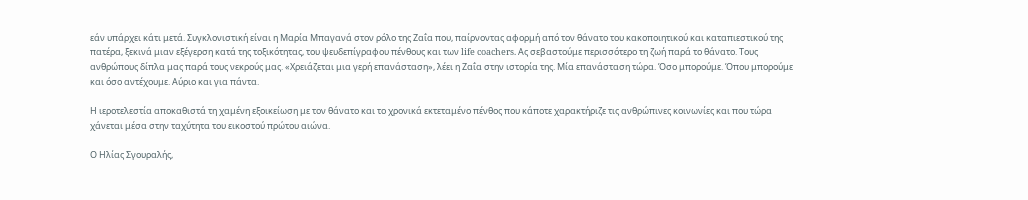εάν υπάρχει κάτι μετά. Συγκλονιστική είναι η Μαρία Μπαγανά στον ρόλο της Ζαΐα που, παίρνοντας αφορμή από τον θάνατο του κακοποιητικού και καταπιεστικού της πατέρα, ξεκινά μιαν εξέγερση κατά της τοξικότητας, του ψευδεπίγραφου πένθους και των life coachers. Ας σεβαστούμε περισσότερο τη ζωή παρά το θάνατο. Τους ανθρώπους δίπλα μας παρά τους νεκρούς μας. «Χρειάζεται μια γερή επανάσταση», λέει η Ζαΐα στην ιστορία της. Μία επανάσταση τώρα. Όσο μπορούμε. Όπου μπορούμε και όσο αντέχουμε. Αύριο και για πάντα.

Η ιεροτελεστία αποκαθιστά τη χαμένη εξοικείωση με τον θάνατο και το χρονικά εκτεταμένο πένθος που κάποτε χαρακτήριζε τις ανθρώπινες κοινωνίες και που τώρα χάνεται μέσα στην ταχύτητα του εικοστού πρώτου αιώνα.

Ο Ηλίας Σγουραλής,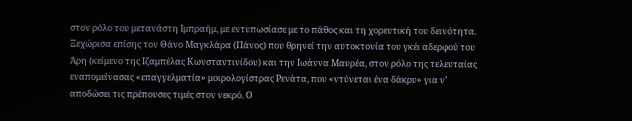στον ρόλο του μετανάστη Ιμπραήμ, με εντυπωσίασε με το πάθος και τη χορευτική του δεινότητα. Ξεχώρισα επίσης τον Θάνο Μαγκλάρα (Πάνος) που θρηνεί την αυτοκτονία του γκέι αδερφού του Άρη (κείμενο της Ιζαμπέλας Κωνσταντινίδου) και την Ιωάννα Μαυρέα, στον ρόλο της τελευταίας εναπομείνασας «επαγγελματία» μοιρολογίστρας Ρενάτα, που «ντύνεται ένα δάκρυ» για ν’ αποδώσει τις πρέπουσες τιμές στον νεκρό. Ο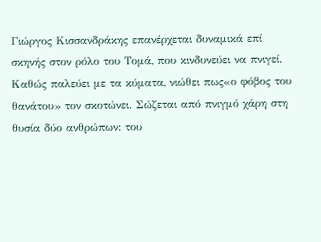Γιώργος Κισσανδράκης επανέρχεται δυναμικά επί σκηνής στον ρόλο του Τομά, που κινδυνεύει να πνιγεί. Kαθώς παλεύει με τα κύματα, νιώθει πως«ο φόβος του θανάτου» τον σκοτώνει. Σώζεται από πνιγμό χάρη στη θυσία δύο ανθρώπων: του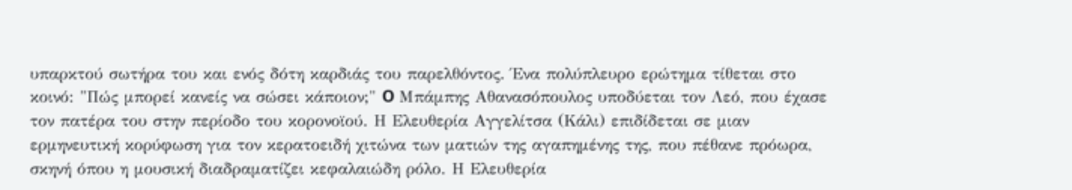υπαρκτού σωτήρα του και ενός δότη καρδιάς του παρελθόντος. Ένα πολύπλευρο ερώτημα τίθεται στο κοινό: "Πώς μπορεί κανείς να σώσει κάποιον;" O Μπάμπης Αθανασόπουλος υποδύεται τον Λεό, που έχασε τον πατέρα του στην περίοδο του κορονοϊού. Η Ελευθερία Αγγελίτσα (Κάλι) επιδίδεται σε μιαν ερμηνευτική κορύφωση για τον κερατοειδή χιτώνα των ματιών της αγαπημένης της, που πέθανε πρόωρα, σκηνή όπου η μουσική διαδραματίζει κεφαλαιώδη ρόλο. Η Ελευθερία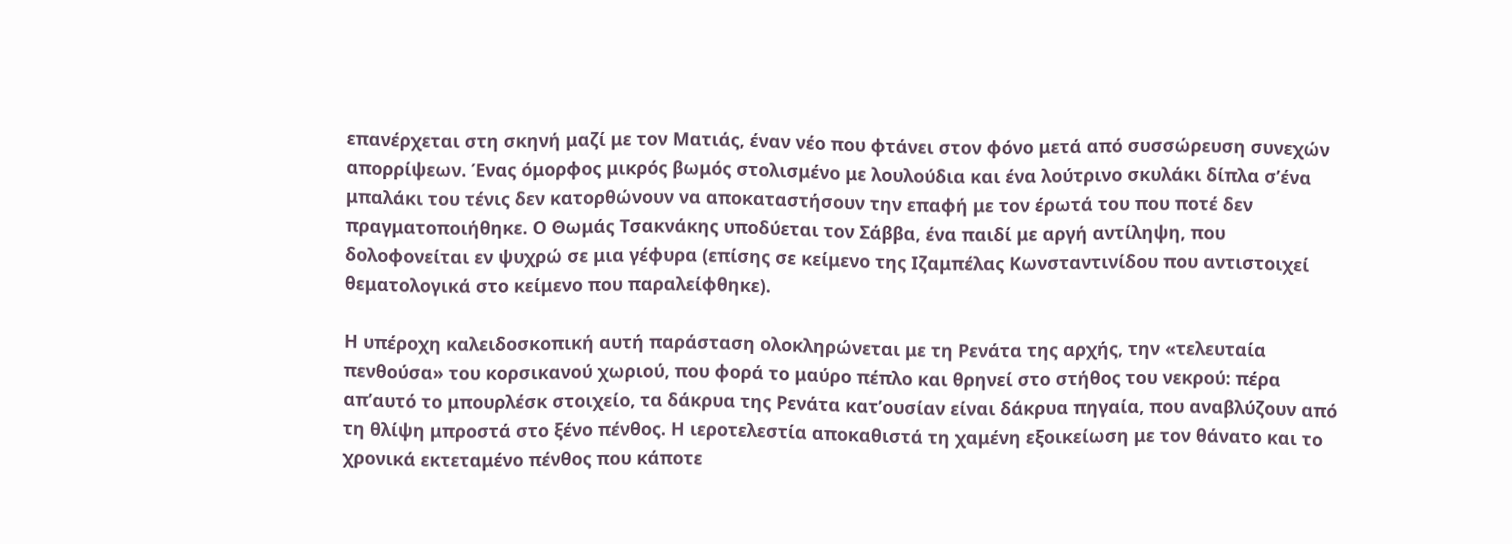επανέρχεται στη σκηνή μαζί με τον Ματιάς, έναν νέο που φτάνει στον φόνο μετά από συσσώρευση συνεχών απορρίψεων. Ένας όμορφος μικρός βωμός στολισμένο με λουλούδια και ένα λούτρινο σκυλάκι δίπλα σ’ένα μπαλάκι του τένις δεν κατορθώνουν να αποκαταστήσουν την επαφή με τον έρωτά του που ποτέ δεν πραγματοποιήθηκε. Ο Θωμάς Τσακνάκης υποδύεται τον Σάββα, ένα παιδί με αργή αντίληψη, που δολοφονείται εν ψυχρώ σε μια γέφυρα (επίσης σε κείμενο της Ιζαμπέλας Κωνσταντινίδου που αντιστοιχεί θεματολογικά στο κείμενο που παραλείφθηκε).

Η υπέροχη καλειδοσκοπική αυτή παράσταση ολοκληρώνεται με τη Ρενάτα της αρχής, την «τελευταία πενθούσα» του κορσικανού χωριού, που φορά το μαύρο πέπλο και θρηνεί στο στήθος του νεκρού: πέρα απ’αυτό το μπουρλέσκ στοιχείο, τα δάκρυα της Ρενάτα κατ’ουσίαν είναι δάκρυα πηγαία, που αναβλύζουν από τη θλίψη μπροστά στο ξένο πένθος. Η ιεροτελεστία αποκαθιστά τη χαμένη εξοικείωση με τον θάνατο και το χρονικά εκτεταμένο πένθος που κάποτε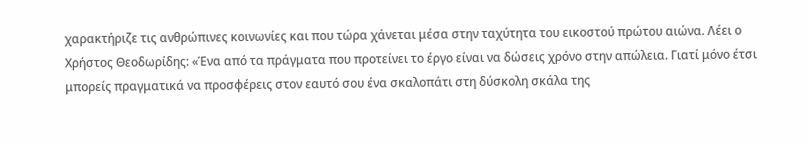χαρακτήριζε τις ανθρώπινες κοινωνίες και που τώρα χάνεται μέσα στην ταχύτητα του εικοστού πρώτου αιώνα. Λέει ο Χρήστος Θεοδωρίδης: «Ένα από τα πράγματα που προτείνει το έργο είναι να δώσεις χρόνο στην απώλεια. Γιατί μόνο έτσι μπορείς πραγματικά να προσφέρεις στον εαυτό σου ένα σκαλοπάτι στη δύσκολη σκάλα της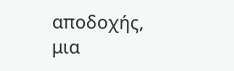αποδοχής, μια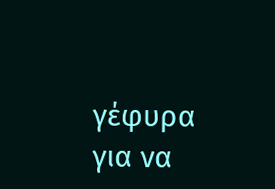γέφυρα για να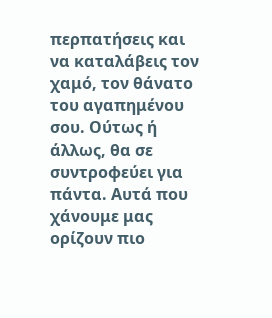περπατήσεις και να καταλάβεις τον χαμό, τον θάνατο του αγαπημένου σου. Ούτως ή άλλως, θα σε συντροφεύει για πάντα. Αυτά που χάνουμε μας ορίζουν πιο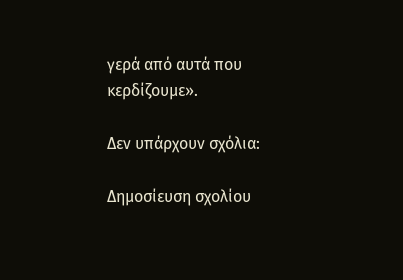γερά από αυτά που κερδίζουμε».

Δεν υπάρχουν σχόλια:

Δημοσίευση σχολίου